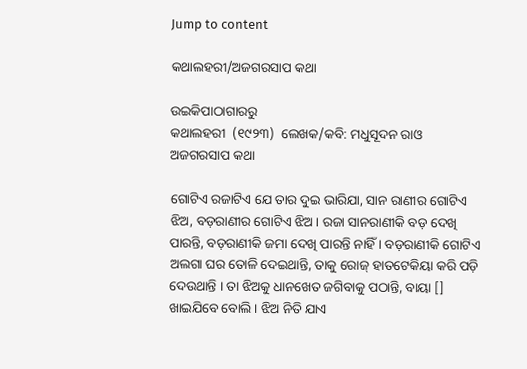Jump to content

କଥାଲହରୀ/ଅଜଗରସାପ କଥା

ଉଇକିପାଠାଗାର‌ରୁ
କଥାଲହରୀ  (୧୯୨୩)  ଲେଖକ/କବି: ମଧୁସୂଦନ ରାଓ
ଅଜଗରସାପ କଥା

ଗୋଟିଏ ରଜାଟିଏ ଯେ ତାର ଦୁଇ ଭାରିଯା, ସାନ ରାଣୀର ଗୋଟିଏ ଝିଅ, ବଡ଼ରାଣୀର ଗୋଟିଏ ଝିଅ । ରଜା ସାନରାଣୀକି ବଡ଼ ଦେଖି ପାରନ୍ତି, ବଡ଼ରାଣୀକି ଜମା ଦେଖି ପାରନ୍ତି ନାହିଁ । ବଡ଼ରାଣୀକି ଗୋଟିଏ ଅଲଗା ଘର ତୋଳି ଦେଇଥାନ୍ତି, ତାକୁ ରୋଜ୍ ହାତଟେକିୟା କରି ପଡ଼ି ଦେଉଥାନ୍ତି । ତା ଝିଅକୁ ଧାନଖେତ ଜଗିବାକୁ ପଠାନ୍ତି, ବାୟା [] ଖାଇଯିବେ ବୋଲି । ଝିଅ ନିତି ଯାଏ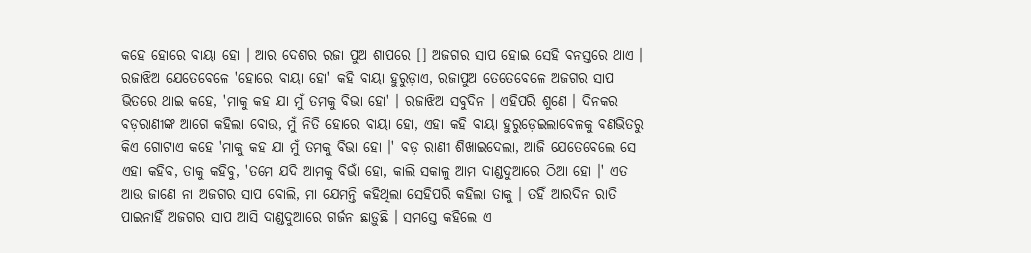କହେ ହୋରେ ବାୟା ହୋ । ଆର ଦେଶର ରଜା ପୁଅ ଶାପରେ [] ଅଜଗର ସାପ ହୋଇ ସେହି ବନସ୍ତରେ ଥାଏ । ରଜାଝିଅ ଯେତେବେଳେ 'ହୋରେ ବାୟା ହୋ' କହି ବାୟା ହୁରୁଡ଼ାଏ, ରଜାପୁଅ ତେତେବେଳେ ଅଜଗର ସାପ ଭିତରେ ଥାଇ କହେ, 'ମାକୁ କହ ଯା ମୁଁ ତମକୁ ବିଭା ହୋ' । ରଜାଝିଅ ସବୁଦିନ । ଏହିପରି ଶୁଣେ । ଦିନକର ବଡ଼ରାଣୀଙ୍କ ଆଗେ କହିଲା ବୋଉ, ମୁଁ ନିତି ହୋରେ ବାୟା ହୋ, ଏହା କହି ବାୟା ହୁରୁଡ଼େଇଲାବେଳକୁ ବଣଭିତରୁ କିଏ ଗୋଟାଏ କହେ 'ମାକୁ କହ ଯା ମୁଁ ତମକୁ ବିଭା ହୋ ।' ବଡ଼ ରାଣୀ ଶିଖାଇଦେଲା, ଆଜି ଯେତେବେଲେ ସେ ଏହା କହିବ, ତାକୁ କହିବୁ, 'ତମେ ଯଦି ଆମକୁ ବିଭାଁ ହୋ, କାଲି ସକାଳୁ ଆମ ଦାଣ୍ଡଦୁଆରେ ଠିଆ ହୋ ।' ଏତ ଆଉ ଜାଣେ ନା ଅଜଗର ସାପ ବୋଲି, ମା ଯେମନ୍ତି କହିଥିଲା ସେହିପରି କହିଲା ତାକୁ । ତହିଁ ଆରଦିନ ରାତି ପାଇନାହିଁ ଅଜଗର ସାପ ଆସି ଦାଣ୍ଡଦୁଆରେ ଗର୍ଜନ ଛାଡ଼ୁଛି । ସମସ୍ତେ କହିଲେ ଏ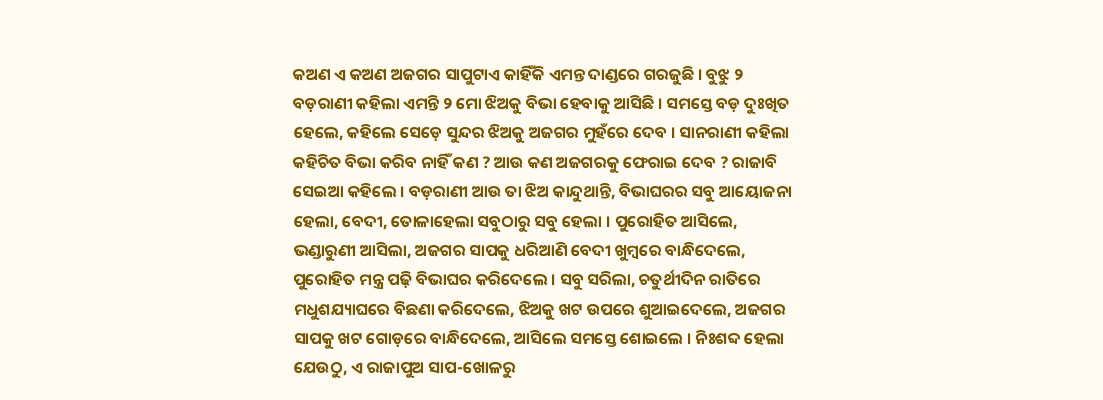କଅଣ ଏ କଅଣ ଅଜଗର ସାପୁଟାଏ କାହିଁକି ଏମନ୍ତ ଦାଣ୍ଡରେ ଗରଜୁଛି । ବୁଝୁ ୨ ବଡ଼ରାଣୀ କହିଲା ଏମନ୍ତି ୨ ମୋ ଝିଅକୁ ବିଭା ହେବାକୁ ଆସିଛି । ସମସ୍ତେ ବଡ଼ ଦୁଃଖିତ ହେଲେ, କହିଲେ ସେଡ଼େ ସୁନ୍ଦର ଝିଅକୁ ଅଜଗର ମୁହଁରେ ଦେବ । ସାନରାଣୀ କହିଲା କହିଚିତ ବିଭା କରିବ ନାହିଁ କଣ ? ଆଉ କଣ ଅଜଗରକୁ ଫେରାଇ ଦେବ ? ରାଜାବି ସେଇଆ କହିଲେ । ବଡ଼ରାଣୀ ଆଉ ତା ଝିଅ କାନ୍ଦୁଥାନ୍ତି, ବିଭାଘରର ସବୁ ଆୟୋଜନା ହେଲା, ବେଦୀ, ତୋଳାହେଲା ସବୁଠାରୁ ସବୁ ହେଲା । ପୁରୋହିତ ଆସିଲେ, ଭଣ୍ଡାରୁଣୀ ଆସିଲା, ଅଜଗର ସାପକୁ ଧରିଆଣି ବେଦୀ ଖୁମ୍ବରେ ବାନ୍ଧିଦେଲେ, ପୁରୋହିତ ମନ୍ତ୍ର ପଢ଼ି ବିଭାଘର କରିଦେଲେ । ସବୁ ସରିଲା, ଚତୁର୍ଥୀଦିନ ରାତିରେ ମଧୁଶଯ୍ୟାଘରେ ବିଛଣା କରିଦେଲେ, ଝିଅକୁ ଖଟ ଉପରେ ଶୁଆଇଦେଲେ, ଅଜଗର ସାପକୁ ଖଟ ଗୋଡ଼ରେ ବାନ୍ଧିଦେଲେ, ଆସିଲେ ସମସ୍ତେ ଶୋଇଲେ । ନିଃଶବ୍ଦ ହେଲା ଯେଉଠୁ, ଏ ରାଜାପୁଅ ସାପ-ଖୋଳରୁ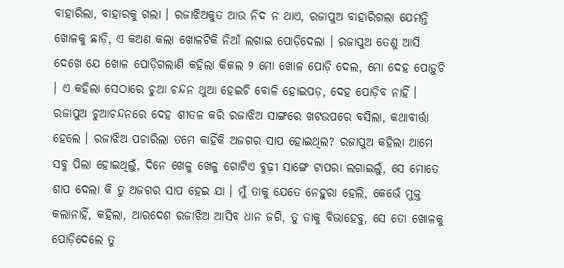ବାହାରିଲା, ବାହାରକୁ ଗଲା । ରଜାଝିଅକୁତ ଆଉ ନିଦ ନ ଥାଏ, ରଜାପୁଅ ବାହାରିଗଲା ଯେମନ୍ତି ଖୋଳକୁ ଛାଡ଼ି, ଏ କଅଣ କଲା ଖୋଳଟିକି ନିଆଁ ଲଗାଇ ପୋଡ଼ିଦେଲା । ରଜାପୁଅ ତେଣୁ ଆସି ଦେଖେ ଯେ ଖୋଳ ପୋଡ଼ିଗଲାଣି କହିଲା କିକଲ ୨ ମୋ ଖୋଳ ପୋଡ଼ି ଦେଲ, ମୋ ଦେହ ପୋଡ଼ୁଚି । ଏ କହିଲା ସେଠାରେ ଚୁଆ ଚନ୍ଦନ ଥୁଆ ହେଇଚି ବୋଳି ହୋଇପଡ଼, ଦେହ ପୋଡ଼ିବ ନାହିଁ । ରଜାପୁଅ ଚୁଆଚନ୍ଦନରେ ଦେହ ଶୀତଳ କରି ରଜାଝିଅ ସାଙ୍ଗରେ ଖଟଉପରେ ବସିଲା, କଥାବାର୍ତ୍ତା ହେଲେ । ରଜାଝିଅ ପଚାରିଲା ତମେ କାହିଁକି ଅଜଗର ସାପ ହୋଇଥିଲ? ରଜାପୁଅ କହିଲା ଆମେ ସବୁ ପିଲା ହୋଇଥିଲୁଁ, ଦିନେ ଖେଳୁ ଖେଳୁ ଗୋଟିଏ ବୁଢ଼ୀ ସାଙ୍ଗେ ଟାପରା ଲଗାଇଲୁଁ, ସେ ମୋତେ ଶାପ ଦେଲା କି ତୁ ଅଜଗର ସାପ ହେଇ ଯା । ମୁଁ ତାକୁ ଯେତେ ନେହୁରା ହେଲି, କେଭେଁ ମୁକ୍ତ କଲାନାହିଁ, କହିଲା, ଆରଦେଶ ରଜାଝିଅ ଆସିବ ଧାନ ଜଗି, ତୁ ତାକୁ ବିଭାହେବୁ, ସେ ତୋ ଖୋଳକୁ ପୋଡ଼ିଦେଲେ ତୁ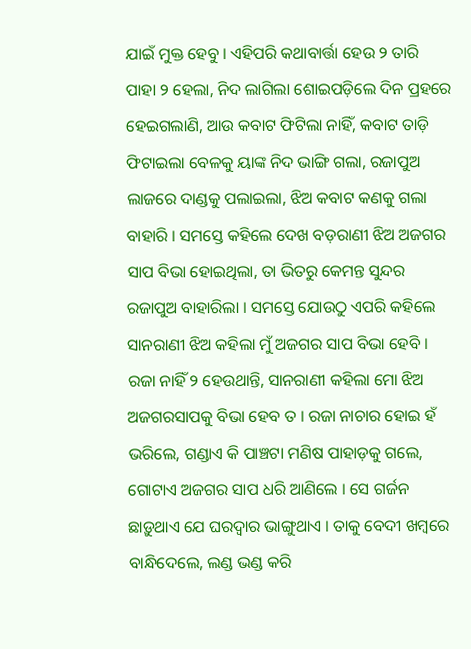ଯାଇଁ ମୁକ୍ତ ହେବୁ । ଏହିପରି କଥାବାର୍ତ୍ତା ହେଉ ୨ ତାରି ପାହା ୨ ହେଲା, ନିଦ ଲାଗିଲା ଶୋଇପଡ଼ିଲେ ଦିନ ପ୍ରହରେ ହେଇଗଲାଣି, ଆଉ କବାଟ ଫିଟିଲା ନାହିଁ, କବାଟ ତାଡ଼ି ଫିଟାଇଲା ବେଳକୁ ୟାଙ୍କ ନିଦ ଭାଙ୍ଗି ଗଲା, ରଜାପୁଅ ଲାଜରେ ଦାଣ୍ଡକୁ ପଲାଇଲା, ଝିଅ କବାଟ କଣକୁ ଗଲା ବାହାରି । ସମସ୍ତେ କହିଲେ ଦେଖ ବଡ଼ରାଣୀ ଝିଅ ଅଜଗର ସାପ ବିଭା ହୋଇଥିଲା, ତା ଭିତରୁ କେମନ୍ତ ସୁନ୍ଦର ରଜାପୁଅ ବାହାରିଲା । ସମସ୍ତେ ଯୋଉଠୁ ଏପରି କହିଲେ ସାନରାଣୀ ଝିଅ କହିଲା ମୁଁ ଅଜଗର ସାପ ବିଭା ହେବି । ରଜା ନାହିଁ ୨ ହେଉଥାନ୍ତି, ସାନରାଣୀ କହିଲା ମୋ ଝିଅ ଅଜଗରସାପକୁ ବିଭା ହେବ ତ । ରଜା ନାଚାର ହୋଇ ହଁ ଭରିଲେ, ଗଣ୍ଡାଏ କି ପାଞ୍ଚଟା ମଣିଷ ପାହାଡ଼କୁ ଗଲେ, ଗୋଟାଏ ଅଜଗର ସାପ ଧରି ଆଣିଲେ । ସେ ଗର୍ଜନ ଛାଡ଼ୁଥାଏ ଯେ ଘରଦ୍ୱାର ଭାଙ୍ଗୁଥାଏ । ତାକୁ ବେଦୀ ଖମ୍ବରେ ବାନ୍ଧିଦେଲେ, ଲଣ୍ଡ ଭଣ୍ଡ କରି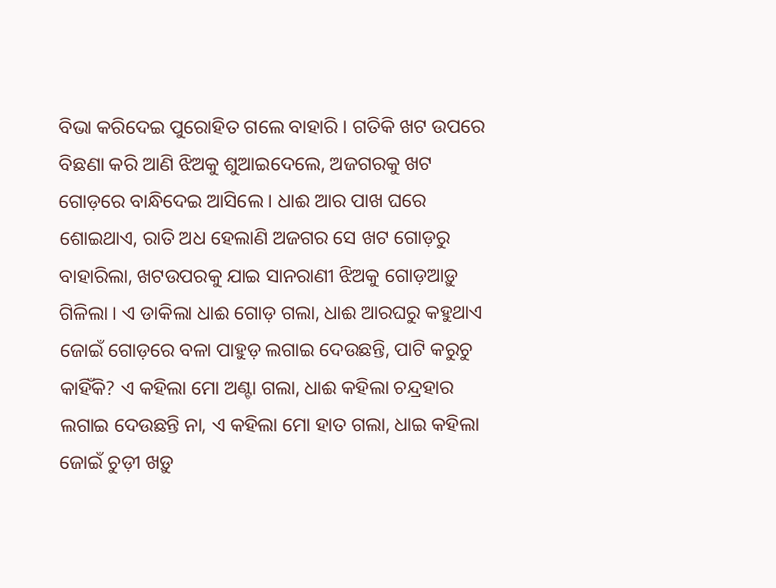ବିଭା କରିଦେଇ ପୁରୋହିତ ଗଲେ ବାହାରି । ଗତିକି ଖଟ ଉପରେ ବିଛଣା କରି ଆଣି ଝିଅକୁ ଶୁଆଇଦେଲେ, ଅଜଗରକୁ ଖଟ ଗୋଡ଼ରେ ବାନ୍ଧିଦେଇ ଆସିଲେ । ଧାଈ ଆର ପାଖ ଘରେ ଶୋଇଥାଏ, ରାତି ଅଧ ହେଲାଣି ଅଜଗର ସେ ଖଟ ଗୋଡ଼ରୁ ବାହାରିଲା, ଖଟଉପରକୁ ଯାଇ ସାନରାଣୀ ଝିଅକୁ ଗୋଡ଼ଆଡ଼ୁ ଗିଳିଲା । ଏ ଡାକିଲା ଧାଈ ଗୋଡ଼ ଗଲା, ଧାଈ ଆରଘରୁ କହୁଥାଏ ଜୋଇଁ ଗୋଡ଼ରେ ବଳା ପାହୁଡ଼ ଲଗାଇ ଦେଉଛନ୍ତି, ପାଟି କରୁଚୁ କାହିଁକି? ଏ କହିଲା ମୋ ଅଣ୍ଟା ଗଲା, ଧାଈ କହିଲା ଚନ୍ଦ୍ରହାର ଲଗାଇ ଦେଉଛନ୍ତି ନା, ଏ କହିଲା ମୋ ହାତ ଗଲା, ଧାଇ କହିଲା ଜୋଇଁ ଚୁଡ଼ୀ ଖଡ଼ୁ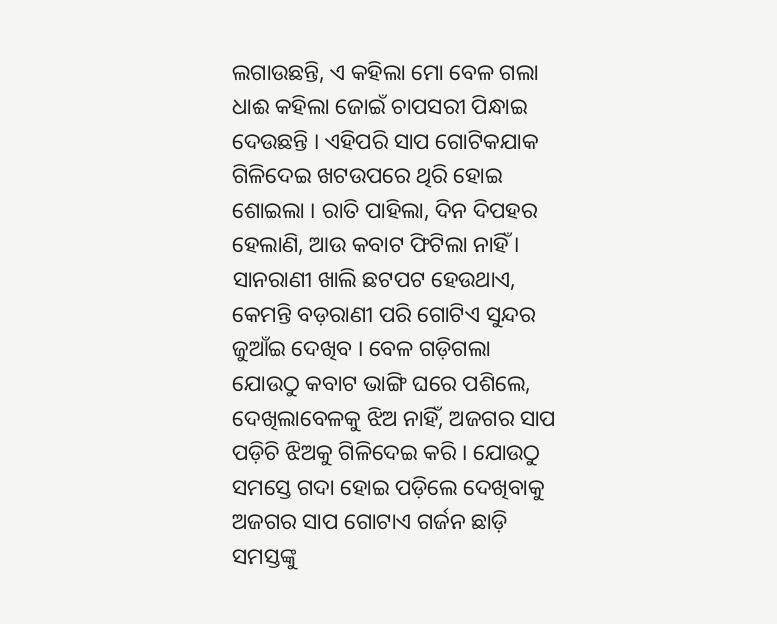ଲଗାଉଛନ୍ତି, ଏ କହିଲା ମୋ ବେଳ ଗଲା ଧାଈ କହିଲା ଜୋଇଁ ଚାପସରୀ ପିନ୍ଧାଇ ଦେଉଛନ୍ତି । ଏହିପରି ସାପ ଗୋଟିକଯାକ ଗିଳିଦେଇ ଖଟଉପରେ ଥିରି ହୋଇ ଶୋଇଲା । ରାତି ପାହିଲା, ଦିନ ଦିପହର ହେଲାଣି, ଆଉ କବାଟ ଫିଟିଲା ନାହିଁ । ସାନରାଣୀ ଖାଲି ଛଟପଟ ହେଉଥାଏ, କେମନ୍ତି ବଡ଼ରାଣୀ ପରି ଗୋଟିଏ ସୁନ୍ଦର ଜୁଆଁଇ ଦେଖିବ । ବେଳ ଗଡ଼ିଗଲା ଯୋଉଠୁ କବାଟ ଭାଙ୍ଗି ଘରେ ପଶିଲେ, ଦେଖିଲାବେଳକୁ ଝିଅ ନାହିଁ, ଅଜଗର ସାପ ପଡ଼ିଚି ଝିଅକୁ ଗିଳିଦେଇ କରି । ଯୋଉଠୁ ସମସ୍ତେ ଗଦା ହୋଇ ପଡ଼ିଲେ ଦେଖିବାକୁ ଅଜଗର ସାପ ଗୋଟାଏ ଗର୍ଜନ ଛାଡ଼ି ସମସ୍ତଙ୍କୁ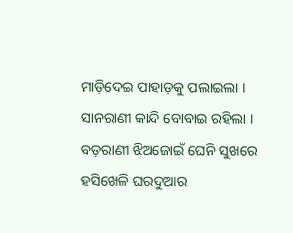ମାଡ଼ିଦେଇ ପାହାଡ଼କୁ ପଲାଇଲା । ସାନରାଣୀ କାନ୍ଦି ବୋବାଇ ରହିଲା । ବଡ଼ରାଣୀ ଝିଅଜୋଇଁ ଘେନି ସୁଖରେ ହସିଖେଳି ଘରଦୁଆର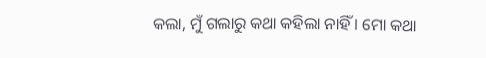କଲା, ମୁଁ ଗଲାରୁ କଥା କହିଲା ନାହିଁ । ମୋ କଥା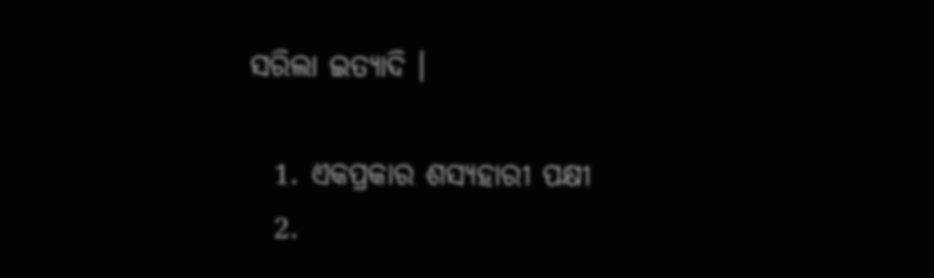ସରିଲା ଇତ୍ୟାଦି ।

  1. ଏକପ୍ରକାର ଶସ୍ୟହାରୀ ପକ୍ଷୀ
  2.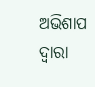ଅଭିଶାପ ଦ୍ୱାରା